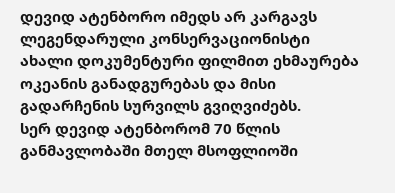დევიდ ატენბორო იმედს არ კარგავს
ლეგენდარული კონსერვაციონისტი ახალი დოკუმენტური ფილმით ეხმაურება ოკეანის განადგურებას და მისი გადარჩენის სურვილს გვიღვიძებს.
სერ დევიდ ატენბორომ 70 წლის განმავლობაში მთელ მსოფლიოში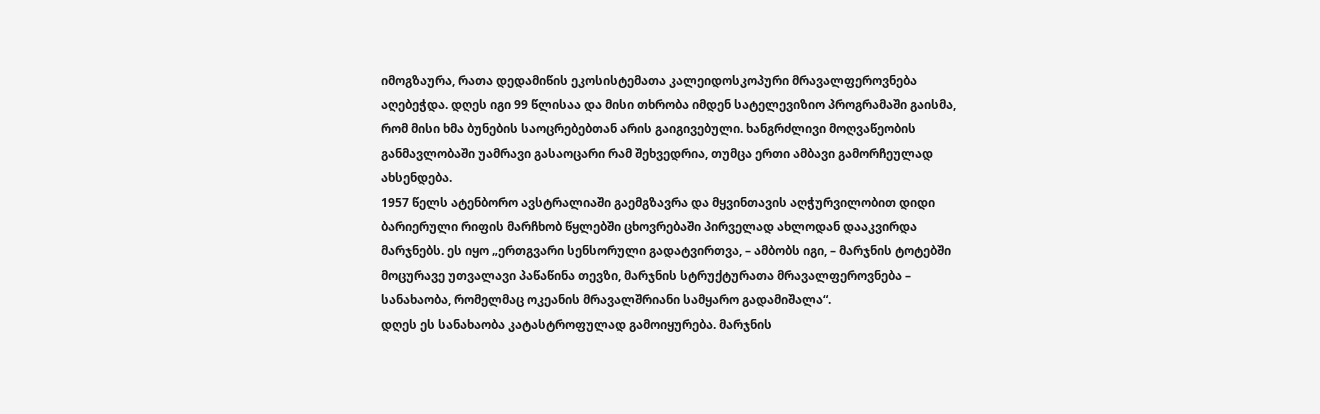იმოგზაურა, რათა დედამიწის ეკოსისტემათა კალეიდოსკოპური მრავალფეროვნება აღებეჭდა. დღეს იგი 99 წლისაა და მისი თხრობა იმდენ სატელევიზიო პროგრამაში გაისმა, რომ მისი ხმა ბუნების საოცრებებთან არის გაიგივებული. ხანგრძლივი მოღვაწეობის განმავლობაში უამრავი გასაოცარი რამ შეხვედრია, თუმცა ერთი ამბავი გამორჩეულად ახსენდება.
1957 წელს ატენბორო ავსტრალიაში გაემგზავრა და მყვინთავის აღჭურვილობით დიდი ბარიერული რიფის მარჩხობ წყლებში ცხოვრებაში პირველად ახლოდან დააკვირდა მარჯნებს. ეს იყო „ერთგვარი სენსორული გადატვირთვა, – ამბობს იგი, – მარჯნის ტოტებში მოცურავე უთვალავი პაწაწინა თევზი, მარჯნის სტრუქტურათა მრავალფეროვნება – სანახაობა, რომელმაც ოკეანის მრავალშრიანი სამყარო გადამიშალა“.
დღეს ეს სანახაობა კატასტროფულად გამოიყურება. მარჯნის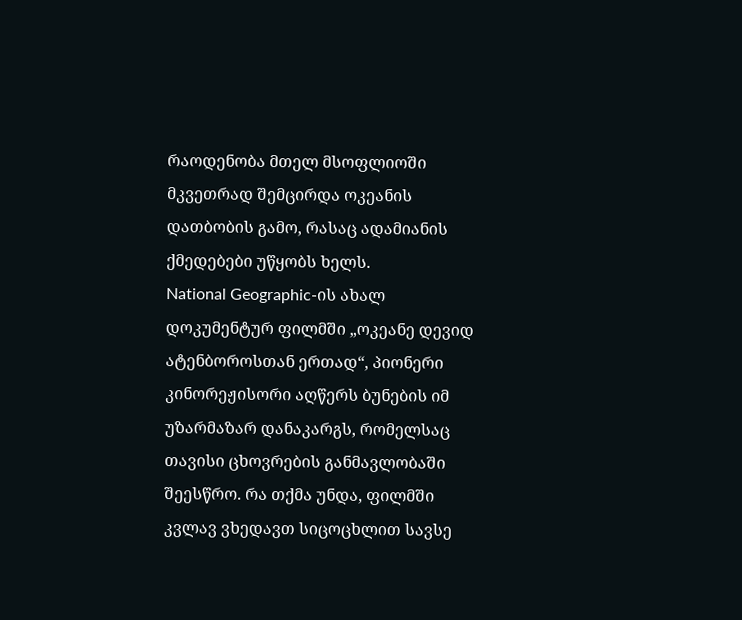რაოდენობა მთელ მსოფლიოში მკვეთრად შემცირდა ოკეანის დათბობის გამო, რასაც ადამიანის ქმედებები უწყობს ხელს.
National Geographic-ის ახალ დოკუმენტურ ფილმში „ოკეანე დევიდ ატენბოროსთან ერთად“, პიონერი კინორეჟისორი აღწერს ბუნების იმ უზარმაზარ დანაკარგს, რომელსაც თავისი ცხოვრების განმავლობაში შეესწრო. რა თქმა უნდა, ფილმში კვლავ ვხედავთ სიცოცხლით სავსე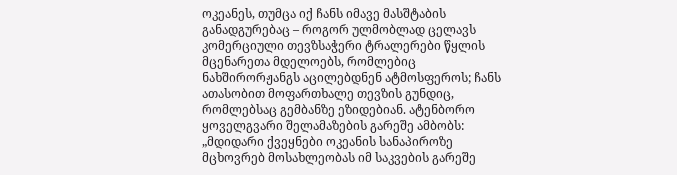ოკეანეს, თუმცა იქ ჩანს იმავე მასშტაბის განადგურებაც – როგორ ულმობლად ცელავს კომერციული თევზსაჭერი ტრალერები წყლის მცენარეთა მდელოებს, რომლებიც ნახშირორჟანგს აცილებდნენ ატმოსფეროს; ჩანს ათასობით მოფართხალე თევზის გუნდიც, რომლებსაც გემბანზე ეზიდებიან. ატენბორო ყოველგვარი შელამაზების გარეშე ამბობს: „მდიდარი ქვეყნები ოკეანის სანაპიროზე მცხოვრებ მოსახლეობას იმ საკვების გარეშე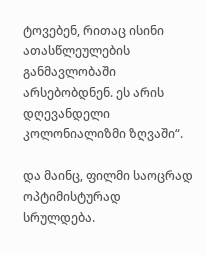ტოვებენ, რითაც ისინი ათასწლეულების განმავლობაში არსებობდნენ. ეს არის დღევანდელი კოლონიალიზმი ზღვაში“.

და მაინც, ფილმი საოცრად ოპტიმისტურად სრულდება.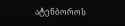ატენბოროს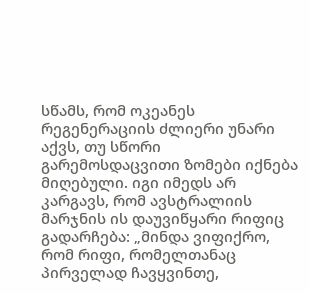სწამს, რომ ოკეანეს რეგენერაციის ძლიერი უნარი აქვს, თუ სწორი გარემოსდაცვითი ზომები იქნება მიღებული. იგი იმედს არ კარგავს, რომ ავსტრალიის მარჯნის ის დაუვიწყარი რიფიც გადარჩება: „მინდა ვიფიქრო, რომ რიფი, რომელთანაც პირველად ჩავყვინთე,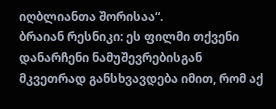იღბლიანთა შორისაა“.
ბრაიან რესნიკი: ეს ფილმი თქვენი დანარჩენი ნამუშევრებისგან მკვეთრად განსხვავდება იმით, რომ აქ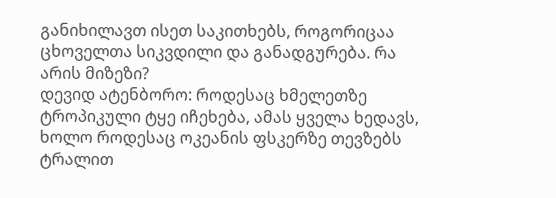განიხილავთ ისეთ საკითხებს, როგორიცაა ცხოველთა სიკვდილი და განადგურება. რა არის მიზეზი?
დევიდ ატენბორო: როდესაც ხმელეთზე ტროპიკული ტყე იჩეხება, ამას ყველა ხედავს, ხოლო როდესაც ოკეანის ფსკერზე თევზებს ტრალით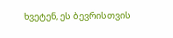ხვეტენ, ეს ბევრისთვის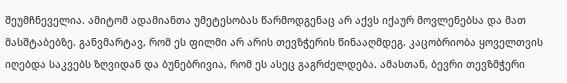შეუმჩნეველია. ამიტომ ადამიანთა უმეტესობას წარმოდგენაც არ აქვს იქაურ მოვლენებსა და მათ მასშტაბებზე. განვმარტავ, რომ ეს ფილმი არ არის თევზჭერის წინააღმდეგ. კაცობრიობა ყოველთვის იღებდა საკვებს ზღვიდან და ბუნებრივია, რომ ეს ასეც გაგრძელდება. ამასთან, ბევრი თევზმჭერი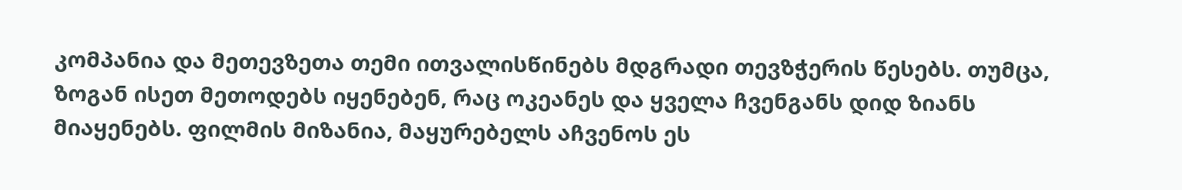კომპანია და მეთევზეთა თემი ითვალისწინებს მდგრადი თევზჭერის წესებს. თუმცა, ზოგან ისეთ მეთოდებს იყენებენ, რაც ოკეანეს და ყველა ჩვენგანს დიდ ზიანს მიაყენებს. ფილმის მიზანია, მაყურებელს აჩვენოს ეს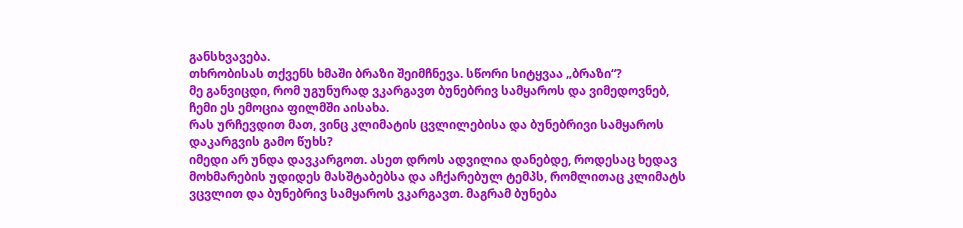განსხვავება.
თხრობისას თქვენს ხმაში ბრაზი შეიმჩნევა. სწორი სიტყვაა „ბრაზი“?
მე განვიცდი, რომ უგუნურად ვკარგავთ ბუნებრივ სამყაროს და ვიმედოვნებ, ჩემი ეს ემოცია ფილმში აისახა.
რას ურჩევდით მათ, ვინც კლიმატის ცვლილებისა და ბუნებრივი სამყაროს დაკარგვის გამო წუხს?
იმედი არ უნდა დავკარგოთ. ასეთ დროს ადვილია დანებდე, როდესაც ხედავ მოხმარების უდიდეს მასშტაბებსა და აჩქარებულ ტემპს, რომლითაც კლიმატს ვცვლით და ბუნებრივ სამყაროს ვკარგავთ. მაგრამ ბუნება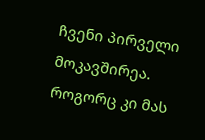ჩვენი პირველი მოკავშირეა. როგორც კი მას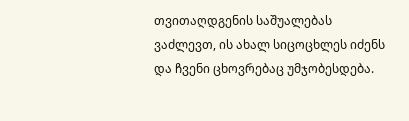თვითაღდგენის საშუალებას ვაძლევთ, ის ახალ სიცოცხლეს იძენს და ჩვენი ცხოვრებაც უმჯობესდება.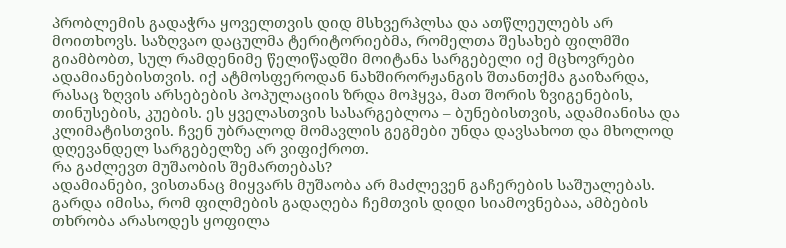პრობლემის გადაჭრა ყოველთვის დიდ მსხვერპლსა და ათწლეულებს არ მოითხოვს. საზღვაო დაცულმა ტერიტორიებმა, რომელთა შესახებ ფილმში გიამბობთ, სულ რამდენიმე წელიწადში მოიტანა სარგებელი იქ მცხოვრები ადამიანებისთვის. იქ ატმოსფეროდან ნახშირორჟანგის შთანთქმა გაიზარდა, რასაც ზღვის არსებების პოპულაციის ზრდა მოჰყვა, მათ შორის ზვიგენების, თინუსების, კუების. ეს ყველასთვის სასარგებლოა – ბუნებისთვის, ადამიანისა და კლიმატისთვის. ჩვენ უბრალოდ მომავლის გეგმები უნდა დავსახოთ და მხოლოდ დღევანდელ სარგებელზე არ ვიფიქროთ.
რა გაძლევთ მუშაობის შემართებას?
ადამიანები, ვისთანაც მიყვარს მუშაობა არ მაძლევენ გაჩერების საშუალებას. გარდა იმისა, რომ ფილმების გადაღება ჩემთვის დიდი სიამოვნებაა, ამბების თხრობა არასოდეს ყოფილა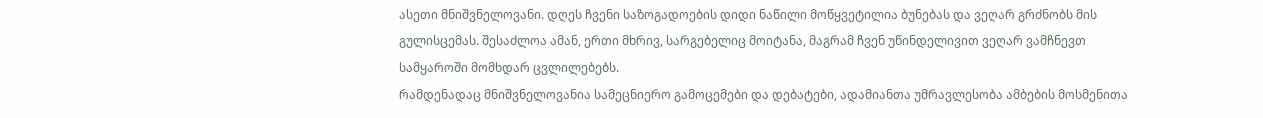ასეთი მნიშვნელოვანი. დღეს ჩვენი საზოგადოების დიდი ნაწილი მოწყვეტილია ბუნებას და ვეღარ გრძნობს მის გულისცემას. შესაძლოა ამან, ერთი მხრივ, სარგებელიც მოიტანა, მაგრამ ჩვენ უწინდელივით ვეღარ ვამჩნევთ სამყაროში მომხდარ ცვლილებებს.
რამდენადაც მნიშვნელოვანია სამეცნიერო გამოცემები და დებატები, ადამიანთა უმრავლესობა ამბების მოსმენითა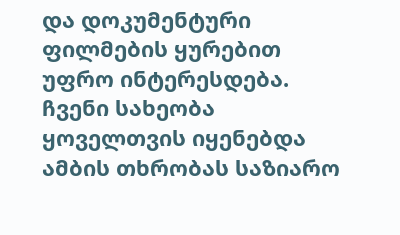და დოკუმენტური ფილმების ყურებით უფრო ინტერესდება. ჩვენი სახეობა ყოველთვის იყენებდა ამბის თხრობას საზიარო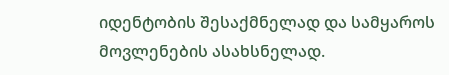იდენტობის შესაქმნელად და სამყაროს მოვლენების ასახსნელად.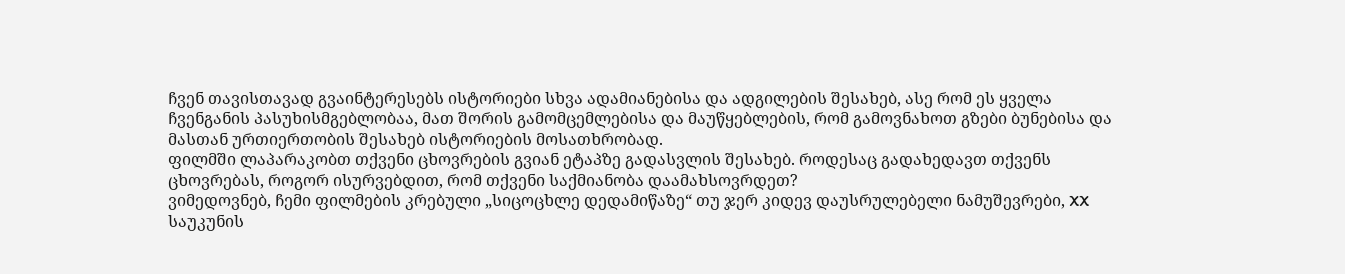ჩვენ თავისთავად გვაინტერესებს ისტორიები სხვა ადამიანებისა და ადგილების შესახებ, ასე რომ ეს ყველა ჩვენგანის პასუხისმგებლობაა, მათ შორის გამომცემლებისა და მაუწყებლების, რომ გამოვნახოთ გზები ბუნებისა და მასთან ურთიერთობის შესახებ ისტორიების მოსათხრობად.
ფილმში ლაპარაკობთ თქვენი ცხოვრების გვიან ეტაპზე გადასვლის შესახებ. როდესაც გადახედავთ თქვენს ცხოვრებას, როგორ ისურვებდით, რომ თქვენი საქმიანობა დაამახსოვრდეთ?
ვიმედოვნებ, ჩემი ფილმების კრებული „სიცოცხლე დედამიწაზე“ თუ ჯერ კიდევ დაუსრულებელი ნამუშევრები, XX საუკუნის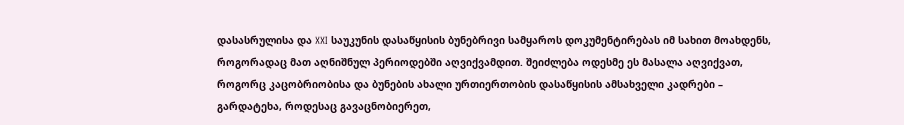დასასრულისა და XXI საუკუნის დასაწყისის ბუნებრივი სამყაროს დოკუმენტირებას იმ სახით მოახდენს, როგორადაც მათ აღნიშნულ პერიოდებში აღვიქვამდით. შეიძლება ოდესმე ეს მასალა აღვიქვათ, როგორც კაცობრიობისა და ბუნების ახალი ურთიერთობის დასაწყისის ამსახველი კადრები – გარდატეხა, როდესაც გავაცნობიერეთ,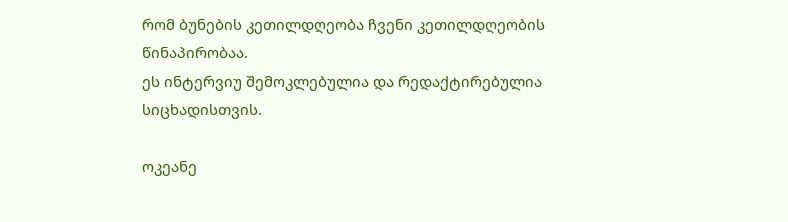რომ ბუნების კეთილდღეობა ჩვენი კეთილდღეობის წინაპირობაა.
ეს ინტერვიუ შემოკლებულია და რედაქტირებულია სიცხადისთვის.

ოკეანე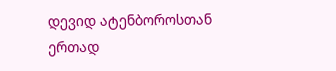დევიდ ატენბოროსთან ერთად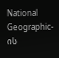National Geographic-ის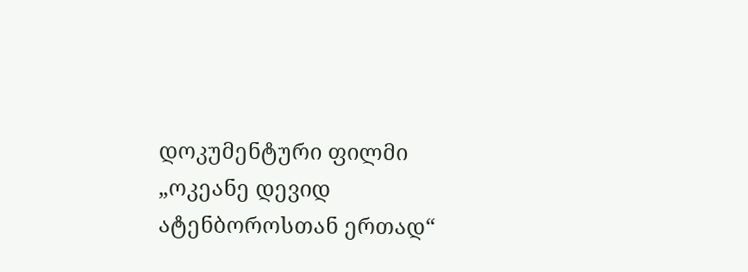დოკუმენტური ფილმი „ოკეანე დევიდ ატენბოროსთან ერთად“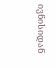ივნისიდან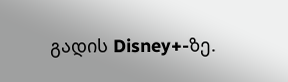გადის Disney+-ზე.